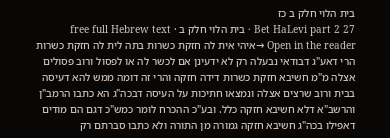בית הלוי חלק ב כז
Bet HaLevi part 2 27 · בית הלוי חלק ב · free full Hebrew text
Open in the reader →איהי אית לה חזקת כשרות בתה לית לה חזקת כשרות הרי דאע"ג דבודאי נבעלה רק לא ידעינן אם לכשר לה או לפסול ורוב פסולים אצלה מ"מ חשיבא חזקת כשרות דידה חזקה והרי זה דומה ממש להא דעיסה בבית ורוב שרצים אצלה ונמצאו חתיכות על העיסה דבכה"ג הא כתבו הרמב"ן והרשב"א דלא חשיבא חזקה כלל. ובע"כ ההכרח לומר כמש"כ דגם הם מודים דאפילו בכה"ג חשיבא חזקה גמורה מן התורה ולא כתבו סברתם רק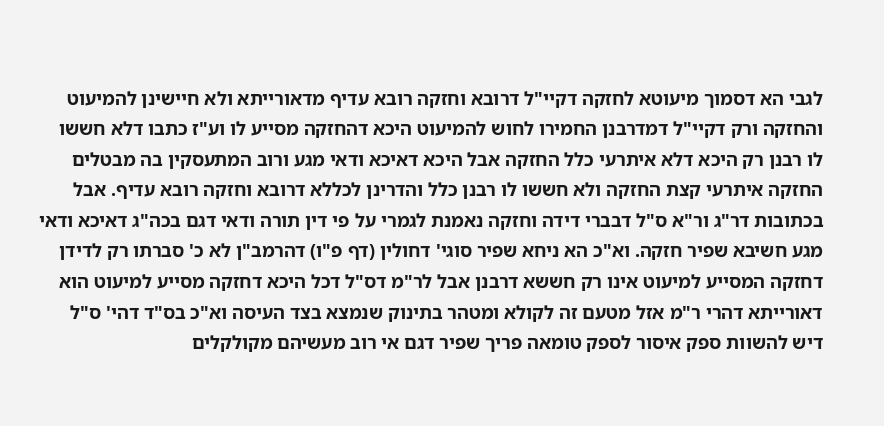לגבי הא דסמוך מיעוטא לחזקה דקיי"ל דרובא וחזקה רובא עדיף מדאורייתא ולא חיישינן להמיעוט והחזקה ורק דקיי"ל דמדרבנן החמירו לחוש להמיעוט היכא דהחזקה מסייע לו וע"ז כתבו דלא חששו לו רבנן רק היכא דלא איתרעי כלל החזקה אבל היכא דאיכא ודאי מגע ורוב המתעסקין בה מבטלים החזקה איתרעי קצת החזקה ולא חששו לו רבנן כלל והדרינן לכללא דרובא וחזקה רובא עדיף. אבל בכתובות דר"ג ור"א ס"ל דבברי דידה וחזקה נאמנת לגמרי על פי דין תורה ודאי דגם בכה"ג דאיכא ודאי מגע חשיבא שפיר חזקה. וא"כ הא ניחא שפיר סוגי' דחולין (דף פ"ו) דהרמב"ן לא כ' סברתו רק לדידן דחזקה המסייע למיעוט אינו רק חששא דרבנן אבל לר"מ דס"ל דכל היכא דחזקה מסייע למיעוט הוא דאורייתא דהרי ר"מ אזל מטעם זה לקולא ומטהר בתינוק שנמצא בצד העיסה וא"כ בס"ד דהי' ס"ל דיש להשוות ספק איסור לספק טומאה פריך שפיר דגם אי רוב מעשיהם מקולקלים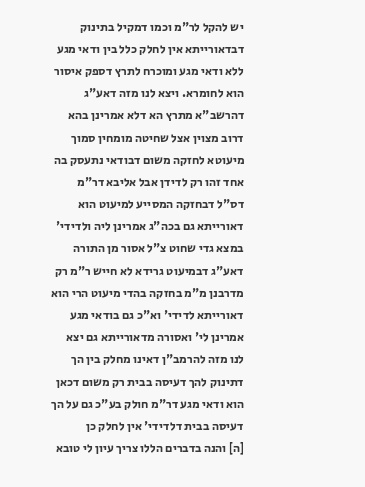יש להקל לר"מ וכמו דמקיל בתינוק דבדאורייתא אין לחלק כלל בין ודאי מגע ללא ודאי מגע ומוכרח לתרץ דספק איסור הוא לחומרא. ויצא לנו מזה דאע"ג דהרשב"א מתרץ הא דלא אמרינן בהא דרוב מצוין אצל שחיטה מומחין סמוך מיעוטא לחזקה משום דבודאי נתעסק בה אחד זהו רק לדידן אבל אליבא דר"מ דס"ל דבחזקה המסייע למיעוט הוא דאורייתא גם בכה"ג אמרינן ליה ולדידי' במצא גדי שחוט צ"ל אסור מן התורה דאע"ג דבמיעוט גרידא לא חייש ר"מ רק מדרבנן מ"מ בחזקה בהדי מיעוט הרי הוא דאורייתא לדידי' וא"כ גם בודאי מגע אמרינן לי' ואסורה מדאורייתא גם יצא לנו מזה להרמב"ן דאינו מחלק בין הך דתינוק להך דעיסה בבית רק משום דכאן הוא ודאי מגע דר"מ חולק בע"כ גם על הך דעיסה בבית דלדידי' אין לחלק כן
[ה] והנה בדברים הללו צריך עיון לי טובא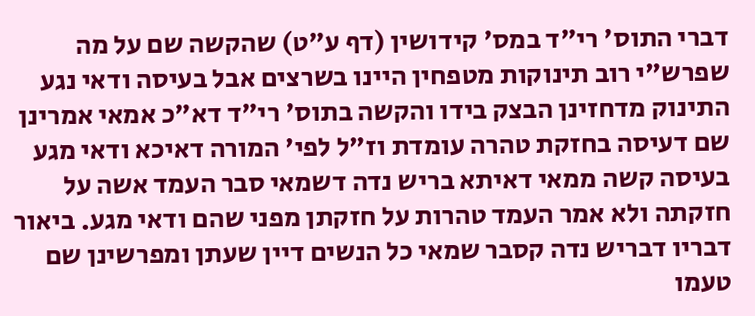דברי התוס' רי"ד במס' קידושין (דף ע"ט) שהקשה שם על מה שפרש"י רוב תינוקות מטפחין היינו בשרצים אבל בעיסה ודאי נגע התינוק מדחזינן הבצק בידו והקשה בתוס' רי"ד דא"כ אמאי אמרינן שם דעיסה בחזקת טהרה עומדת וז"ל לפי' המורה דאיכא ודאי מגע בעיסה קשה ממאי דאיתא בריש נדה דשמאי סבר העמד אשה על חזקתה ולא אמר העמד טהרות על חזקתן מפני שהם ודאי מגע. ביאור דבריו דבריש נדה קסבר שמאי כל הנשים דיין שעתן ומפרשינן שם טעמו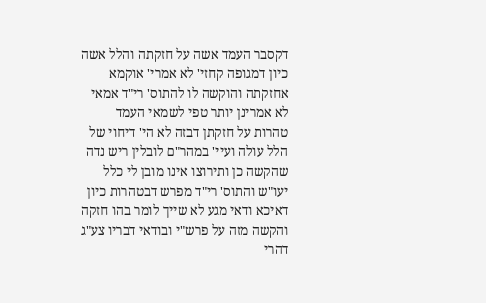דקסבר העמד אשה על חזקתה והלל אשה כיון דמגופה קחזי' לא אמרי' אוקמא אחזקתה והוקשה לו להתוס' רי"ד אמאי לא אמרינן יותר טפי לשמאי העמד טהרות על חזקתן דבזה לא הי' דיחוי של הלל עולה ועיי' במהר"ם לובלין ריש נדה שהקשה כן ותירוצו אינו מובן לי כלל יעו"ש והתוס' רי"ד מפרש דבטהרות כיון דאיכא ודאי מגע לא שייך לומר בהו חזקה והקשה מזה על פרש"י ובודאי דבריו צע"ג דהרי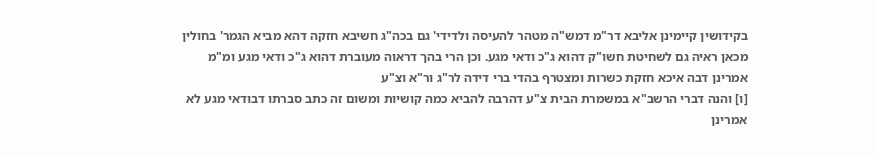בקידושין קיימינן אליבא דר"מ דמש"ה מטהר להעיסה ולדידי' גם בכה"ג חשיבא חזקה דהא מביא הגמר' בחולין מכאן ראיה גם לשחיטת חשו"ק דהוא ג"כ ודאי מגע. וכן הרי בהך דראוה מעוברת דהוא ג"כ ודאי מגע ומ"מ אמרינן דבה איכא חזקת כשרות ומצטרף בהדי ברי דידה לר"ג ור"א וצ"ע
[ו] והנה דברי הרשב"א במשמרת הבית צ"ע דהרבה להביא כמה קושיות ומשום זה כתב סברתו דבודאי מגע לא אמרינן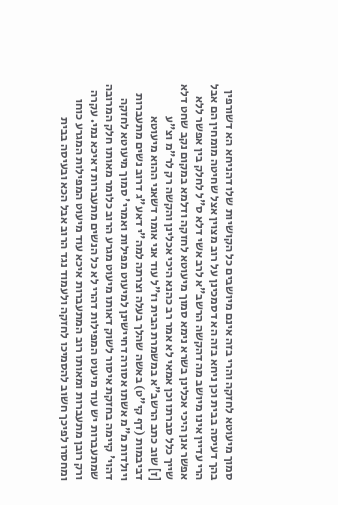סמוך מיעוטא לחזקה והרי בזה אינם מיושבים כל הקושיות שלו דהניחא הא דשורפין בהך דעיסה בבית וכן ניחא בזה הא דסמכינן על רוב מצוין אצל שחיטה מומחין הם אבל הרי עדיין אינו מיושב מה דהקשה הרשב"א לרב אשי דלא ס"ל לחלק בין אפשר ללא אפשר אנן היכי אכלינן בשרא נימא סמוך מיעוטא לחזקה ודלמא במקום נקב שחט דלא שייך כלל סברתו וכן אמאי לא אמר רב כהנא היכי אכלינן והקשה רק לר"מ וצ"ע
[ז] שוב כתב הרשב"א במשמרת הבית וז"ל עוד אני אומר דשאני ההוא מיעוטא דביבמות (דף קי"ט) באשה שהלך בעלה וצרתה למה"י דאע"ג דרוב נשים מתעברות ויולדות מ"מ אשתו אסורה דחיישינן למיעוט מפילות ואמרי' סמוך מיעוטא לחזקה דהוי' קיימה בחזקת איסור לשוק דאותו מיעוט מגרע הרוב כלומר מאותו חלק המרובה שמתעברות יש עוד מיעוט המפילות דהרי לא כל הנשים מתעברות דאיכא נמי. עקרה ורק רובן מתעברות ומאותו רוב המתעברות איכא עוד מיעוט המפילות המגרע כוחו ומחסרו לפיכך חשוב להסמיכו לחזקה ולעמוד נגד הרוב אבל הכא ובעיסה בבית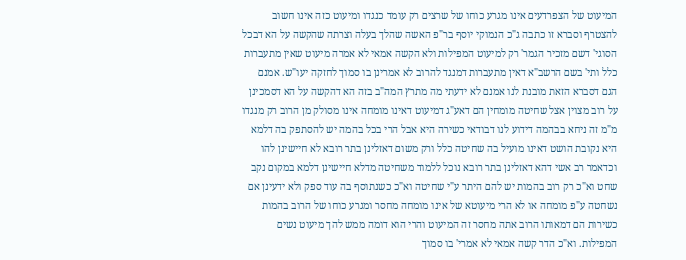המיעוט של הצפרדעים אינו מגרע כוחו של שרצים רק עומד כנגדו ומיעוט כזה אינו חשוב להצטרף וסברא זו כתבה ג"כ הנמוקי יוסף בר"פ האשה שהלך בעלה וצרתה שהקשה על הא דבכל הסוגי' דשם מזכיר הגמר' רק למיעוט המפילות ולא הקשה אמאי לא אמרה מיעוט שאין מתעברות כלל ותי' בשם הרשב"א דאין מתעברות דמנגד להרוב לא אמרינן בו סמוך לחזקה יעו"ש. אמנם הגם דסברא הזאת מובנת לנו אמנם לא ידעתי מה מתרץ המה"ב בזה הא דהקשה על הא דסמכינן על רוב מצוין אצל שחיטה מומחין הם דאע"ג דמיעוט דאינו מומחה אינו מסולק מן הרוב רק מנגדו מ"מ זה ניחא בבהמה דידוע לנו דבודאי כשירה היא אבל הרי בכל בהמה יש להסתפק בה דלמא היא נקובת הושט דאינו מועיל בה שחיטה כלל ורק משום דאזלינן בתר רובא לא חיישינן להו וכדאמר רב אשי דהא דאזלינן בתר רובא נוכל ללמוד משחיטה מדלא חיישינן דלמא במקום נקב שחט וא"כ רק רוב בהמות יש להם היתר ע"י שחיטה וא"כ כשנתוסף בה עוד ספק ולא ידעינן אם נשחטה ע"פ מומחה או לא הרי מיעוטא של אינו מומחה מחסר ומגרע כוחו של הרוב בהמות כשירות הם דמאותו הרוב אתה מחסר זה המיעוט והרי הוא דומה ממש להך מיעוט נשים המפילות. וא"כ הדר קשה אמאי לא אמרי' בו סמוך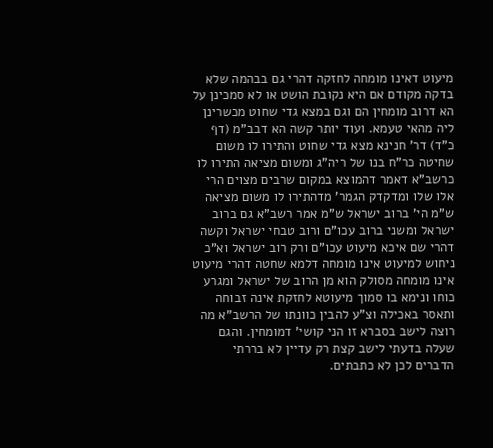מיעוט דאינו מומחה לחזקה דהרי גם בבהמה שלא בדקה מקודם אם היא נקובת הושט או לא סמכינן על הא דרוב מומחין הם וגם במצא גדי שחוט מכשרינן ליה מהאי טעמא. ועוד יותר קשה הא דבב"מ (דף כ"ד) דר' חנינא מצא גדי שחוט והתירו לו משום שחיטה כר"ח בנו של ריה"ג ומשום מציאה התירו לו כרשב"א דאמר דהמוצא במקום שרבים מצוים הרי אלו שלו ומדקדק הגמר' מדהתירו לו משום מציאה ש"מ הי' ברוב ישראל ש"מ אמר רשב"א גם ברוב ישראל ומשני ברוב עכו"ם ורוב טבחי ישראל וקשה דהרי שם איכא מיעוט עכו"ם ורק רוב ישראל וא"כ ניחוש למיעוט אינו מומחה דלמא שחטה דהרי מיעוט אינו מומחה מסולק הוא מן הרוב של ישראל ומגרע כוחו ונימא בו סמוך מיעוטא לחזקת אינה זבוחה ותאסר באכילה וצ"ע להבין כוונתו של הרשב"א מה רוצה לישב בסברא זו הני קושי' דמומחין. והגם שעלה בדעתי לישב קצת רק עדיין לא בררתי הדברים לכן לא כתבתים.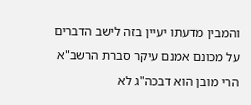והמבין מדעתו יעיין בזה לישב הדברים על מכונם אמנם עיקר סברת הרשב"א הרי מובן הוא דבכה"ג לא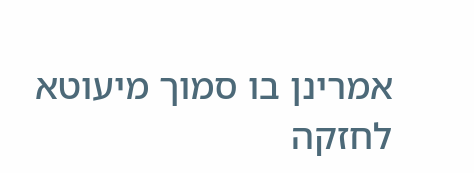אמרינן בו סמוך מיעוטא לחזקה